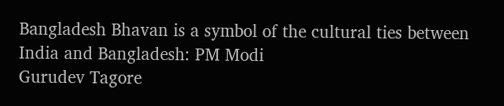Bangladesh Bhavan is a symbol of the cultural ties between India and Bangladesh: PM Modi
Gurudev Tagore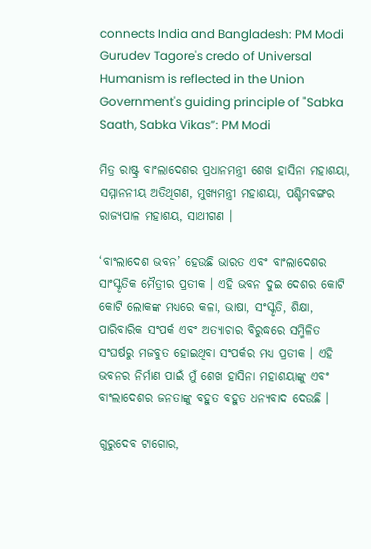connects India and Bangladesh: PM Modi
Gurudev Tagore's credo of Universal Humanism is reflected in the Union Government's guiding principle of "Sabka Saath, Sabka Vikas”: PM Modi

ମିତ୍ର ରାଷ୍ଟ୍ର ବାଂଲାଦେଶର ପ୍ରଧାନମନ୍ତ୍ରୀ ଶେଖ ହାସିନା ମହାଶୟା, ସମ୍ମାନନୀୟ ଅତିଥିଗଣ, ମୁଖ୍ୟମନ୍ତ୍ରୀ ମହାଶୟା, ପଶ୍ଚିମବଙ୍ଗର ରାଜ୍ୟପାଳ ମହାଶୟ, ସାଥୀଗଣ ।

‘ବାଂଲାଦେଶ ଭବନ’ ହେଉଛି ଭାରତ ଏବଂ ବାଂଲାଦେଶର ସାଂସ୍କୃତିକ ମୈତ୍ରୀର ପ୍ରତୀକ । ଏହି ଭବନ ଦୁଇ ଦେଶର କୋଟି କୋଟି ଲୋକଙ୍କ ମଧ୍ୟରେ କଳା, ଭାଷା, ସଂସ୍କୃତି, ଶିକ୍ଷା, ପାରିବାରିକ ସଂପର୍କ ଏବଂ ଅତ୍ୟାଚାର ବିରୁଦ୍ଧରେ ସମ୍ମିଳିତ ସଂଘର୍ଷରୁ ମଜବୁତ ହୋଇଥିବା ସଂପର୍କର ମଧ୍ୟ ପ୍ରତୀକ । ଏହି ଭବନର ନିର୍ମାଣ ପାଇଁ ମୁଁ ଶେଖ ହାସିନା ମହାଶୟାଙ୍କୁ ଏବଂ ବାଂଲାଦେଶର ଜନତାଙ୍କୁ ବହୁତ ବହୁତ ଧନ୍ୟବାଦ ଦେଉଛି ।

ଗୁରୁଦେବ ଟାଗୋର,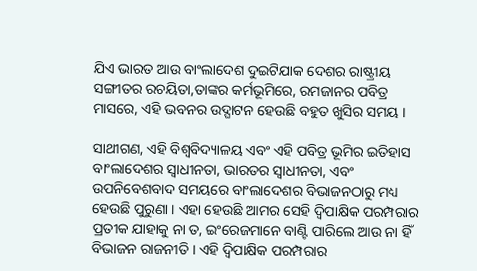ଯିଏ ଭାରତ ଆଉ ବାଂଲାଦେଶ ଦୁଇଟିଯାକ ଦେଶର ରାଷ୍ଟ୍ରୀୟ ସଙ୍ଗୀତର ରଚୟିତା,ତାଙ୍କର କର୍ମଭୂମିରେ, ରମଜାନର ପବିତ୍ର ମାସରେ, ଏହି ଭବନର ଉଦ୍ଘାଟନ ହେଉଛି ବହୁତ ଖୁସିର ସମୟ ।

ସାଥୀଗଣ, ଏହି ବିଶ୍ୱବିଦ୍ୟାଳୟ ଏବଂ ଏହି ପବିତ୍ର ଭୂମିର ଇତିହାସ ବାଂଲାଦେଶର ସ୍ୱାଧୀନତା, ଭାରତର ସ୍ୱାଧୀନତା, ଏବଂ ଉପନିବେଶବାଦ ସମୟରେ ବାଂଲାଦେଶର ବିଭାଜନଠାରୁ ମଧ୍ୟ ହେଉଛି ପୁରୁଣା । ଏହା ହେଉଛି ଆମର ସେହି ଦ୍ୱିପାକ୍ଷିକ ପରମ୍ପରାର ପ୍ରତୀକ ଯାହାକୁ ନା ତ, ଇଂରେଜମାନେ ବାଣ୍ଟି ପାରିଲେ ଆଉ ନା ହିଁ ବିଭାଜନ ରାଜନୀତି । ଏହି ଦ୍ୱିପାକ୍ଷିକ ପରମ୍ପରାର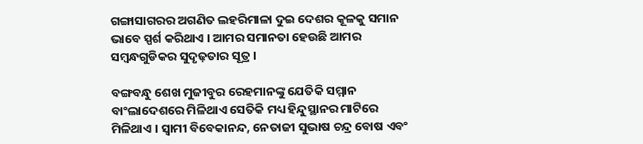ଗଙ୍ଗାସାଗରର ଅଗଣିତ ଲହରିମାଳା ଦୁଇ ଦେଶର କୂଳକୁ ସମାନ ଭାବେ ସ୍ପର୍ଶ କରିଥାଏ । ଆମର ସମାନତା ହେଉଛି ଆମର ସମ୍ବନ୍ଧଗୁଡିକର ସୁଦୃଢ଼ତାର ସୂତ୍ର ।

ବଙ୍ଗବନ୍ଧୁ ଶେଖ ମୁଜୀବୁର ରେହମାନଙ୍କୁ ଯେତିକି ସମ୍ମାନ ବାଂଲାଦେଶରେ ମିଳିଥାଏ ସେତିକି ମଧ୍ୟ ହିନ୍ଦୁସ୍ଥାନର ମାଟିରେ ମିଳିଥାଏ । ସ୍ୱାମୀ ବିବେକାନନ୍ଦ, ନେତାଜୀ ସୁଭାଷ ଚନ୍ଦ୍ର ବୋଷ ଏବଂ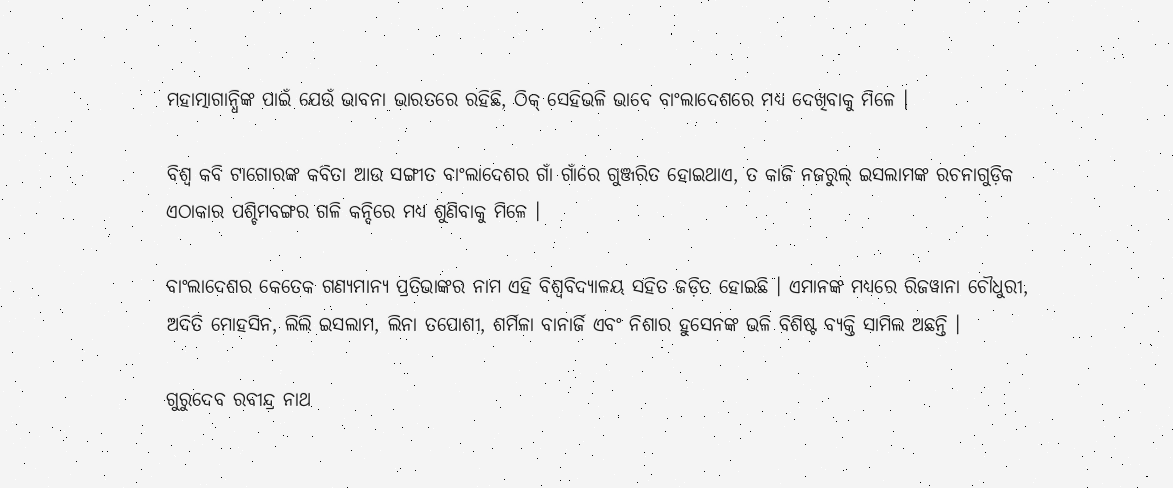ମହାତ୍ମାଗାନ୍ଧିଙ୍କ ପାଇଁ ଯେଉଁ ଭାବନା ଭାରତରେ ରହିଛି, ଠିକ୍ ସେହିଭଳି ଭାବେ ବାଂଲାଦେଶରେ ମଧ୍ୟ ଦେଖିବାକୁ ମିଳେ ।

ବିଶ୍ୱ କବି ଟାଗୋରଙ୍କ କବିତା ଆଉ ସଙ୍ଗୀତ ବାଂଲାଦେଶର ଗାଁ ଗାଁରେ ଗୁଞ୍ଜରିତ ହୋଇଥାଏ, ତ କାଜି ନଜରୁଲ୍ ଇସଲାମଙ୍କ ରଚନାଗୁଡ଼ିକ ଏଠାକାର ପଶ୍ଚିମବଙ୍ଗର ଗଳି କନ୍ଦିରେ ମଧ୍ୟ ଶୁଣିବାକୁ ମିଳେ ।

ବାଂଲାଦେଶର କେତେକ ଗଣ୍ୟମାନ୍ୟ ପ୍ରତିଭାଙ୍କର ନାମ ଏହି ବିଶ୍ୱବିଦ୍ୟାଳୟ ସହିତ ଜଡ଼ିତ ହୋଇଛି । ଏମାନଙ୍କ ମଧ୍ୟରେ ରିଜୱାନା ଚୌଧୁରୀ, ଅଦିତି ମୋହସିନ, ଲିଲି ଇସଲାମ, ଲିନା ତପୋଶୀ, ଶର୍ମିଳା ବାନାର୍ଜି ଏବଂ ନିଶାର ହୁସେନଙ୍କ ଭଳି ବିଶିଷ୍ଟ ବ୍ୟକ୍ତି ସାମିଲ ଅଛନ୍ତି ।

ଗୁରୁଦେବ ରବୀନ୍ଦ୍ର ନାଥ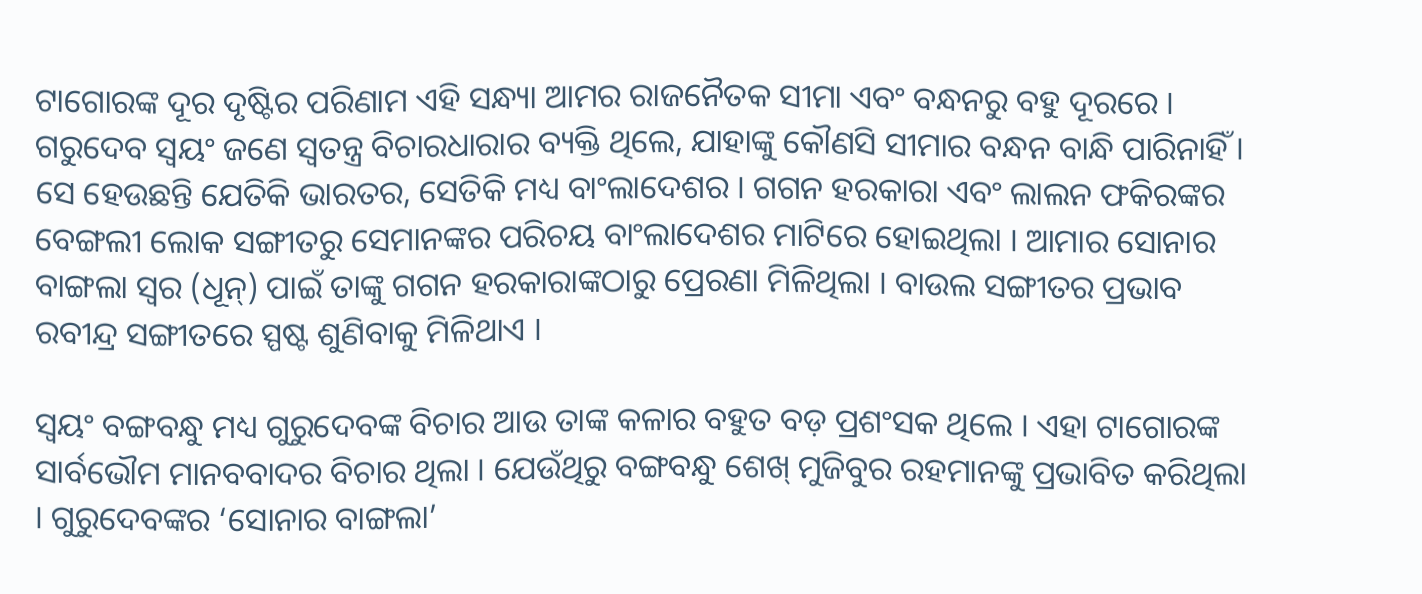ଟାଗୋରଙ୍କ ଦୂର ଦୃଷ୍ଟିର ପରିଣାମ ଏହି ସନ୍ଧ୍ୟା ଆମର ରାଜନୈତକ ସୀମା ଏବଂ ବନ୍ଧନରୁ ବହୁ ଦୂରରେ । ଗରୁଦେବ ସ୍ୱୟଂ ଜଣେ ସ୍ୱତନ୍ତ୍ର ବିଚାରଧାରାର ବ୍ୟକ୍ତି ଥିଲେ, ଯାହାଙ୍କୁ କୌଣସି ସୀମାର ବନ୍ଧନ ବାନ୍ଧି ପାରିନାହିଁ । ସେ ହେଉଛନ୍ତି ଯେତିକି ଭାରତର, ସେତିକି ମଧ୍ୟ ବାଂଲାଦେଶର । ଗଗନ ହରକାରା ଏବଂ ଲାଲନ ଫକିରଙ୍କର ବେଙ୍ଗଲୀ ଲୋକ ସଙ୍ଗୀତରୁ ସେମାନଙ୍କର ପରିଚୟ ବାଂଲାଦେଶର ମାଟିରେ ହୋଇଥିଲା । ଆମାର ସୋନାର ବାଙ୍ଗଲା ସ୍ୱର (ଧୂନ୍) ପାଇଁ ତାଙ୍କୁ ଗଗନ ହରକାରାଙ୍କଠାରୁ ପ୍ରେରଣା ମିଳିଥିଲା । ବାଉଲ ସଙ୍ଗୀତର ପ୍ରଭାବ ରବୀନ୍ଦ୍ର ସଙ୍ଗୀତରେ ସ୍ପଷ୍ଟ ଶୁଣିବାକୁ ମିଳିଥାଏ ।

ସ୍ୱୟଂ ବଙ୍ଗବନ୍ଧୁ ମଧ୍ୟ ଗୁରୁଦେବଙ୍କ ବିଚାର ଆଉ ତାଙ୍କ କଳାର ବହୁତ ବଡ଼ ପ୍ରଶଂସକ ଥିଲେ । ଏହା ଟାଗୋରଙ୍କ ସାର୍ବଭୌମ ମାନବବାଦର ବିଚାର ଥିଲା । ଯେଉଁଥିରୁ ବଙ୍ଗବନ୍ଧୁ ଶେଖ୍ ମୁଜିବୁର ରହମାନଙ୍କୁ ପ୍ରଭାବିତ କରିଥିଲା । ଗୁରୁଦେବଙ୍କର ‘ସୋନାର ବାଙ୍ଗଲା’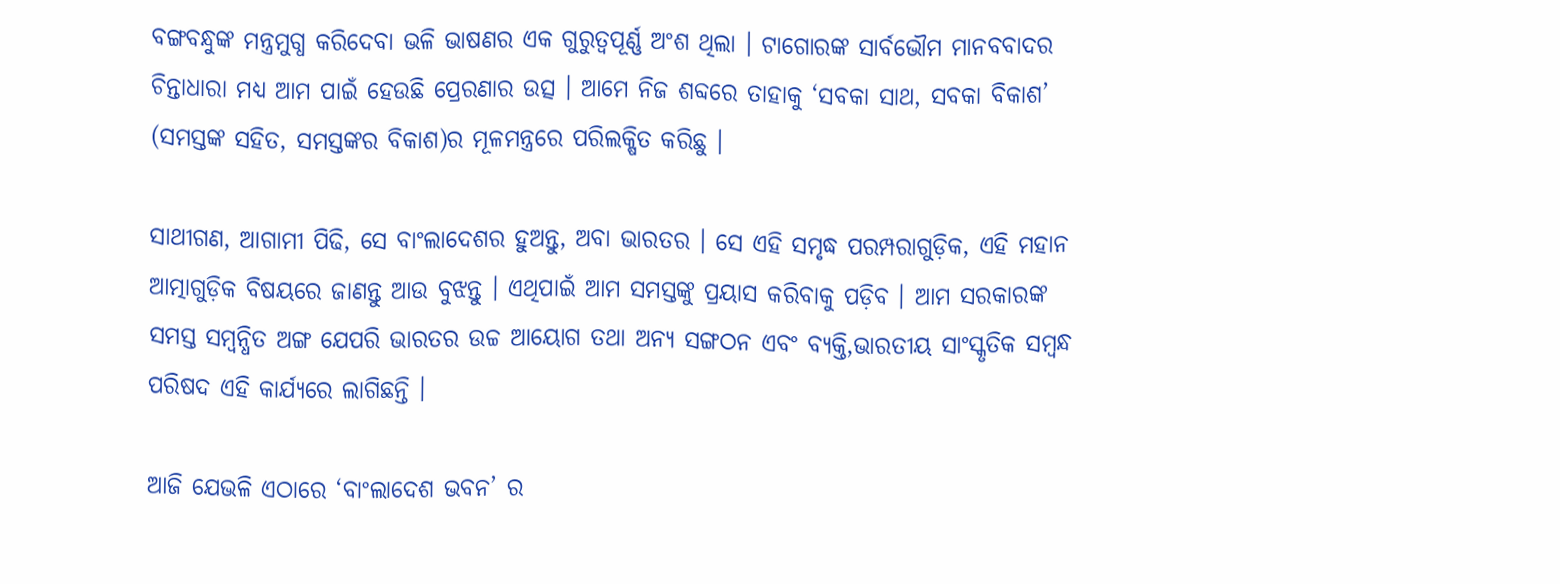ବଙ୍ଗବନ୍ଧୁଙ୍କ ମନ୍ତ୍ରମୁଗ୍ଧ କରିଦେବା ଭଳି ଭାଷଣର ଏକ ଗୁରୁତ୍ୱପୂର୍ଣ୍ଣ ଅଂଶ ଥିଲା । ଟାଗୋରଙ୍କ ସାର୍ବଭୌମ ମାନବବାଦର ଚିନ୍ତାଧାରା ମଧ୍ୟ ଆମ ପାଇଁ ହେଉଛି ପ୍ରେରଣାର ଉତ୍ସ । ଆମେ ନିଜ ଶବ୍ଦରେ ତାହାକୁ ‘ସବକା ସାଥ, ସବକା ବିକାଶ’ (ସମସ୍ତଙ୍କ ସହିତ, ସମସ୍ତଙ୍କର ବିକାଶ)ର ମୂଳମନ୍ତ୍ରରେ ପରିଲକ୍ଷିତ କରିଛୁ ।

ସାଥୀଗଣ, ଆଗାମୀ ପିଢି, ସେ ବାଂଲାଦେଶର ହୁଅନ୍ତୁ, ଅବା ଭାରତର । ସେ ଏହି ସମୃଦ୍ଧ ପରମ୍ପରାଗୁଡ଼ିକ, ଏହି ମହାନ ଆତ୍ମାଗୁଡ଼ିକ ବିଷୟରେ ଜାଣନ୍ତୁ ଆଉ ବୁଝନ୍ତୁ । ଏଥିପାଇଁ ଆମ ସମସ୍ତଙ୍କୁ ପ୍ରୟାସ କରିବାକୁ ପଡ଼ିବ । ଆମ ସରକାରଙ୍କ ସମସ୍ତ ସମ୍ବନ୍ଧିତ ଅଙ୍ଗ ଯେପରି ଭାରତର ଉଚ୍ଚ ଆୟୋଗ ତଥା ଅନ୍ୟ ସଙ୍ଗଠନ ଏବଂ ବ୍ୟକ୍ତି,ଭାରତୀୟ ସାଂସ୍କୃତିକ ସମ୍ବନ୍ଧ ପରିଷଦ ଏହି କାର୍ଯ୍ୟରେ ଲାଗିଛନ୍ତି ।

ଆଜି ଯେଭଳି ଏଠାରେ ‘ବାଂଲାଦେଶ ଭବନ’ ର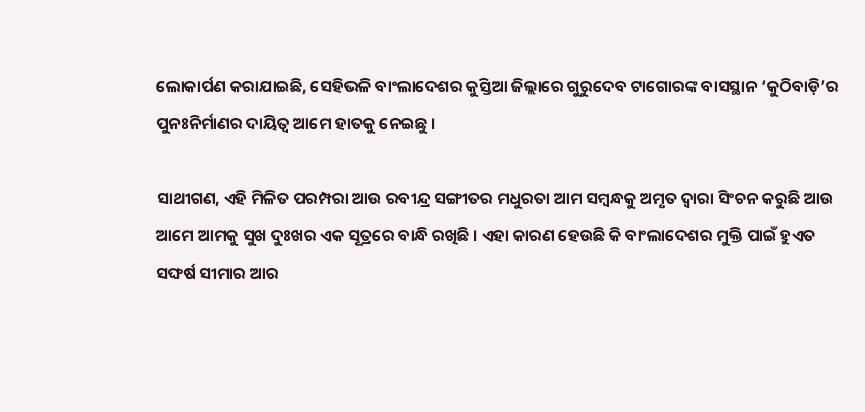ଲୋକାର୍ପଣ କରାଯାଇଛି, ସେହିଭଳି ବାଂଲାଦେଶର କୁସ୍ତିଆ ଜିଲ୍ଲାରେ ଗୁରୁଦେବ ଟାଗୋରଙ୍କ ବାସସ୍ଥାନ ‘କୁଠିବାଡ଼ି’ର ପୁନଃନିର୍ମାଣର ଦାୟିତ୍ୱ ଆମେ ହାତକୁ ନେଇଛୁ ।

ସାଥୀଗଣ, ଏହି ମିଳିତ ପରମ୍ପରା ଆଉ ରବୀନ୍ଦ୍ର ସଙ୍ଗୀତର ମଧୁରତା ଆମ ସମ୍ବନ୍ଧକୁ ଅମୃତ ଦ୍ୱାରା ସିଂଚନ କରୁଛି ଆଉ ଆମେ ଆମକୁ ସୁଖ ଦୁଃଖର ଏକ ସୂତ୍ରରେ ବାନ୍ଧି ରଖିଛି । ଏହା କାରଣ ହେଉଛି କି ବାଂଲାଦେଶର ମୁକ୍ତି ପାଇଁ ହୁଏତ ସଙ୍ଘର୍ଷ ସୀମାର ଆର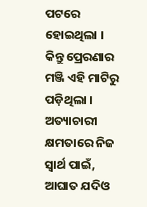ପଟରେ ହୋଇଥିଲା । କିନ୍ତୁ ପ୍ରେରଣାର ମଞ୍ଜି ଏହି ମାଟିରୁ ପଡ଼ିଥିଲା । ଅତ୍ୟାଚାରୀ କ୍ଷମତାରେ ନିଜ ସ୍ୱାର୍ଥ ପାଇଁ, ଆଘାତ ଯଦିଓ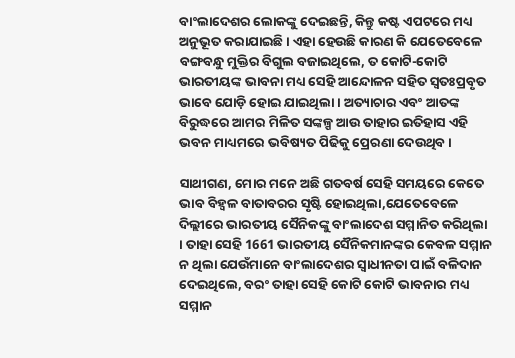ବାଂଲାଦେଶର ଲୋକଙ୍କୁ ଦେଇଛନ୍ତି, କିନ୍ତୁ କଷ୍ଟ ଏପଟରେ ମଧ୍ୟ ଅନୁଭୂତ କରାଯାଇଛି । ଏହା ହେଉଛି କାରଣ କି ଯେତେବେଳେ ବଙ୍ଗବନ୍ଧୁ ମୁକ୍ତିର ବିଗୁଲ ବଜାଇଥିଲେ, ତ କୋଟି-କୋଟି ଭାରତୀୟଙ୍କ ଭାବନା ମଧ୍ୟ ସେହି ଆନ୍ଦୋଳନ ସହିତ ସ୍ୱତଃପ୍ରବୃତ ଭାବେ ଯୋଡ଼ି ହୋଇ ଯାଇଥିଲା । ଅତ୍ୟାଚାର ଏବଂ ଆତଙ୍କ ବିରୁଦ୍ଧରେ ଆମର ମିଳିତ ସଙ୍କଳ୍ପ ଆଉ ତାହାର ଇତିହାସ ଏହି ଭବନ ମାଧ୍ୟମରେ ଭବିଷ୍ୟତ ପିଢିକୁ ପ୍ରେରଣା ଦେଉଥିବ ।

ସାଥୀଗଣ, ମୋର ମନେ ଅଛି ଗତବର୍ଷ ସେହି ସମୟରେ କେତେ ଭାବ ବିହ୍ୱଳ ବାତାବରର ସୃଷ୍ଟି ହୋଇଥିଲା,ଯେତେବେଳେ ଦିଲ୍ଲୀରେ ଭାରତୀୟ ସୈନିକଙ୍କୁ ବାଂଲାଦେଶ ସମ୍ମାନିତ କରିଥିଲା । ତାହା ସେହି 1661 ଭାରତୀୟ ସୈନିକମାନଙ୍କର କେବଳ ସମ୍ମାନ ନ ଥିଲା ଯେଉଁମାନେ ବାଂଲାଦେଶର ସ୍ୱାଧୀନତା ପାଇଁ ବଳିଦାନ ଦେଇଥିଲେ, ବରଂ ତାହା ସେହି କୋଟି କୋଟି ଭାବନାର ମଧ୍ୟ ସମ୍ମାନ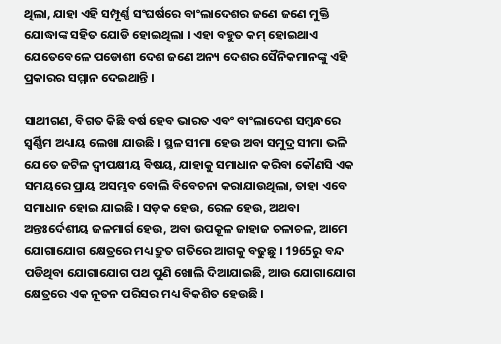ଥିଲା, ଯାହା ଏହି ସମ୍ପୂର୍ଣ୍ଣ ସଂଘର୍ଷରେ ବାଂଲାଦେଶର ଜଣେ ଜଣେ ମୁକ୍ତି ଯୋଦ୍ଧାଙ୍କ ସହିତ ଯୋଡି ହୋଇଥିଲା । ଏହା ବହୁତ କମ୍ ହୋଇଥାଏ ଯେତେବେଳେ ପଡୋଶୀ ଦେଶ ଜଣେ ଅନ୍ୟ ଦେଶର ସୈନିକମାନଙ୍କୁ ଏହି ପ୍ରକାରର ସମ୍ମାନ ଦେଇଥାନ୍ତି ।

ସାଥୀଗଣ, ବିଗତ କିଛି ବର୍ଷ ହେବ ଭାରତ ଏବଂ ବାଂଲାଦେଶ ସମ୍ବନ୍ଧରେ ସ୍ଵର୍ଣ୍ଣିମ ଅଧ୍ୟାୟ ଲେଖା ଯାଉଛି । ସ୍ଥଳ ସୀମା ହେଉ ଅବା ସମୁଦ୍ର ସୀମା ଭଳି ଯେତେ ଜଟିଳ ଦ୍ୱୀପକ୍ଷୀୟ ବିଷୟ, ଯାହାକୁ ସମାଧାନ କରିବା କୌଣସି ଏକ ସମୟରେ ପ୍ରାୟ ଅସମ୍ଭବ ବୋଲି ବିବେଚନା କରାଯାଉଥିଲା, ତାହା ଏବେ ସମାଧାନ ହୋଇ ଯାଇଛି । ସଡ଼କ ହେଉ, ରେଳ ହେଉ, ଅଥବା ଅନ୍ତଃର୍ଦେଶୀୟ ଜଳମାର୍ଗ ହେଉ, ଅବା ଉପକୂଳ ଜାହାଜ ଚଳାଚଳ, ଆମେ ଯୋଗାଯୋଗ କ୍ଷେତ୍ରରେ ମଧ୍ୟ ଦ୍ରୁତ ଗତିରେ ଆଗକୁ ବଢୁଛୁ । 1965ରୁ ବନ୍ଦ ପଡିଥିବା ଯୋଗାଯୋଗ ପଥ ପୁଣି ଖୋଲି ଦିଆଯାଇଛି, ଆଉ ଯୋଗାଯୋଗ କ୍ଷେତ୍ରରେ ଏକ ନୂତନ ପରିସର ମଧ୍ୟ ବିକଶିତ ହେଉଛି ।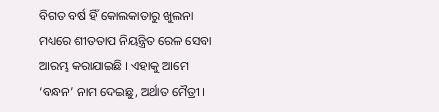ବିଗତ ବର୍ଷ ହିଁ କୋଲକାତାରୁ ଖୁଲନା ମଧ୍ୟରେ ଶୀତତାପ ନିୟନ୍ତ୍ରିତ ରେଳ ସେବା ଆରମ୍ଭ କରାଯାଇଛି । ଏହାକୁ ଆମେ ‘ବନ୍ଧନ’ ନାମ ଦେଇଛୁ, ଅର୍ଥାତ ମୈତ୍ରୀ ।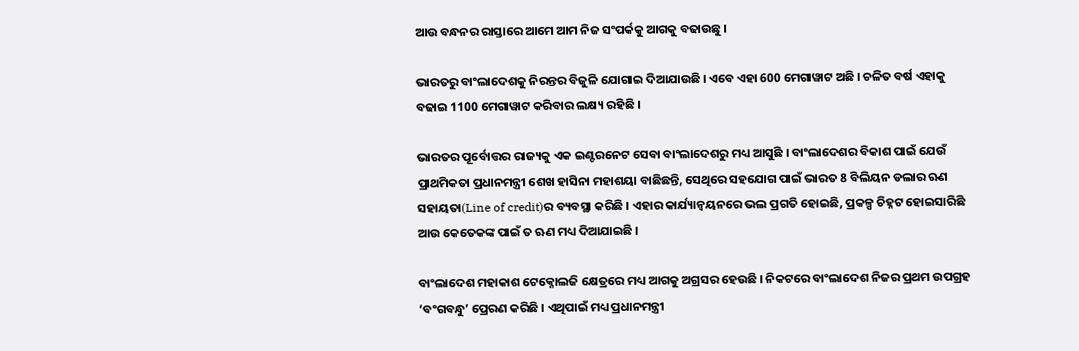ଆଉ ବନ୍ଧନର ରାସ୍ତାରେ ଆମେ ଆମ ନିଜ ସଂପର୍କକୁ ଆଗକୁ ବଢାଉଛୁ ।

ଭାରତରୁ ବାଂଲାଦେଶକୁ ନିରନ୍ତର ବିଜୁଳି ଯୋଗାଇ ଦିଆଯାଉଛି । ଏବେ ଏହା 600 ମେଗାୱାଟ ଅଛି । ଚଳିତ ବର୍ଷ ଏହାକୁ ବଢାଇ 1100 ମେଗାୱାଟ କରିବାର ଲକ୍ଷ୍ୟ ରହିଛି ।

ଭାରତର ପୂର୍ବୋତ୍ତର ରାଜ୍ୟକୁ ଏକ ଇଣ୍ଟରନେଟ ସେବା ବାଂଲାଦେଶରୁ ମଧ୍ୟ ଆସୁଛି । ବାଂଲାଦେଶର ବିକାଶ ପାଇଁ ଯେଉଁ ପ୍ରାଥମିକତା ପ୍ରଧାନମନ୍ତ୍ରୀ ଶେଖ ହାସିନା ମହାଶୟା ବାଛିଛନ୍ତି, ସେଥିରେ ସହଯୋଗ ପାଇଁ ଭାରତ 8 ବିଲିୟନ ଡଲାର ଋଣ ସହାୟତା(Line of credit)ର ବ୍ୟବସ୍ଥା କରିଛି । ଏହାର କାର୍ଯ୍ୟାନ୍ୱୟନରେ ଭଲ ପ୍ରଗତି ହୋଇଛି, ପ୍ରକଳ୍ପ ଚିହ୍ନଟ ହୋଇସାରିଛି ଆଉ କେତେକଙ୍କ ପାଇଁ ତ ଋଣ ମଧ୍ୟ ଦିଆଯାଇଛି ।

ବାଂଲାଦେଶ ମହାକାଶ ଟେକ୍ନୋଲଜି କ୍ଷେତ୍ରରେ ମଧ୍ୟ ଆଗକୁ ଅଗ୍ରସର ହେଉଛି । ନିକଟରେ ବାଂଲାଦେଶ ନିଜର ପ୍ରଥମ ଉପଗ୍ରହ ‘ବଂଗବନ୍ଧୁ’ ପ୍ରେରଣ କରିଛି । ଏଥିପାଇଁ ମଧ୍ୟ ପ୍ରଧାନମନ୍ତ୍ରୀ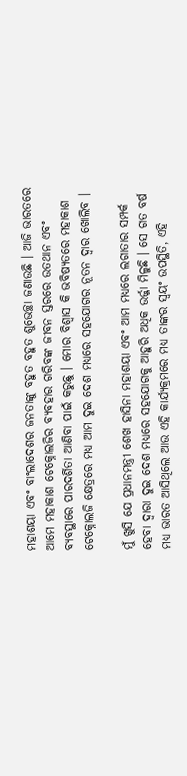ମହାଶୟା ଏବଂ ବାଂଲାଦେଶର ଜନତାଙ୍କୁ ବହୁତ ବହୁତ ଶୁଭେଚ୍ଛା ଜଣାଉଛି । ଆଜି ଭାରତରେ ଆମେ ମହାକାଶ ଟେକ୍ନୋଲଜିର ବ୍ୟବହାର ଗରିବଙ୍କ ଜୀବନ ସ୍ତରରେ ଉତଥାନ ଏବଂ ବ୍ୟବସ୍ଥାରେ ପାରଦର୍ଶିତା ଆଣିବା ପାଇଁ କରୁଛୁ । ମୋର ବିଶ୍ୱାସ କି ଭବିଷ୍ୟତରେ ମହାକାଶ ଟେକ୍ନୋଲଜି କ୍ଷେତ୍ରରେ ମଧ୍ୟ ଆମ ଦୁଇ ଦେଶ ମଧ୍ୟରେ ସହଯୋଗର ନୂତନ ଦ୍ୱାର ଖୋଲିବ ।

ମୁଁ ଖୁସି ଯେ ପ୍ରଧାନମନ୍ତ୍ରୀ ଶେଖ ହାସିନା ମହାଶୟା ଏବଂ ଆମ ମଧ୍ୟରେ ଲଗାତାର ସମ୍ପର୍କ ହେବା ଦ୍ୱାରା ଦୁଇ ଦେଶ ମଧ୍ୟରେ ସହଯୋଗକୁ ଆହୁରି ଅଧିକ ଉର୍ଜ୍ଜା ମିଳୁଛି । ସେ ଗତ ବର୍ଷ ମଧ୍ୟ ଭାରତ ଆସିଥିଲେ ଆଉ ଏହି କାର୍ଯ୍ୟକ୍ରମରେ ମଧ୍ୟ ତାଙ୍କର ସ୍ୱୟଂ ଉପସ୍ଥିତି, ଏହି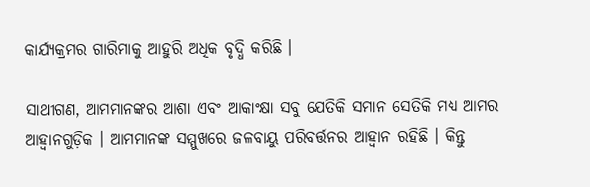କାର୍ଯ୍ୟକ୍ରମର ଗାରିମାକୁ ଆହୁରି ଅଧିକ ବୃଦ୍ଧି କରିଛି ।

ସାଥୀଗଣ, ଆମମାନଙ୍କର ଆଶା ଏବଂ ଆକାଂକ୍ଷା ସବୁ ଯେତିକି ସମାନ ସେତିକି ମଧ୍ୟ ଆମର ଆହ୍ୱାନଗୁଡ଼ିକ । ଆମମାନଙ୍କ ସମ୍ମୁଖରେ ଜଳବାୟୁ ପରିବର୍ତ୍ତନର ଆହ୍ୱାନ ରହିଛି । କିନ୍ତୁ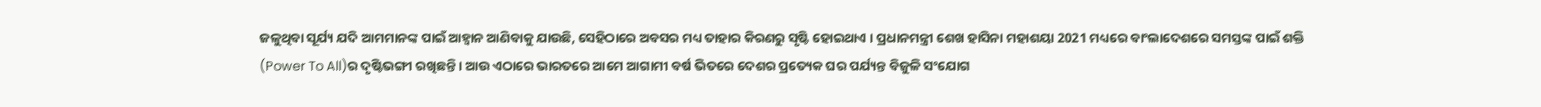ଜଳୁଥିବା ସୂର୍ଯ୍ୟ ଯଦି ଆମମାନଙ୍କ ପାଇଁ ଆହ୍ୱାନ ଆଣିବାକୁ ଯାଉଛି, ସେହିଠାରେ ଅବସର ମଧ୍ୟ ତାହାର କିରଣରୁ ସୃଷ୍ଟି ହୋଇଥାଏ । ପ୍ରଧାନମନ୍ତ୍ରୀ ଶେଖ ହାସିନା ମହାଶୟା 2021 ମଧ୍ୟରେ ବାଂଲାଦେଶରେ ସମସ୍ତଙ୍କ ପାଇଁ ଶକ୍ତି (Power To All)ର ଦୃଷ୍ଟିଭଙ୍ଗୀ ରଖିଛନ୍ତି । ଆଉ ଏଠାରେ ଭାରତରେ ଆମେ ଆଗାମୀ ବର୍ଷ ଭିତରେ ଦେଶର ପ୍ରତ୍ୟେକ ଘର ପର୍ଯ୍ୟନ୍ତ ବିଜୁଳି ସଂଯୋଗ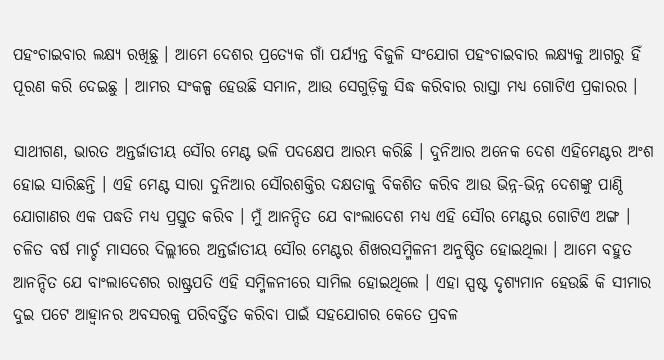ପହଂଚାଇବାର ଲକ୍ଷ୍ୟ ରଖିଛୁ । ଆମେ ଦେଶର ପ୍ରତ୍ୟେକ ଗାଁ ପର୍ଯ୍ୟନ୍ତ ବିଜୁଳି ସଂଯୋଗ ପହଂଚାଇବାର ଲକ୍ଷ୍ୟକୁ ଆଗରୁ ହିଁ ପୂରଣ କରି ଦେଇଛୁ । ଆମର ସଂକଳ୍ପ ହେଉଛି ସମାନ, ଆଉ ସେଗୁଡ଼ିକୁ ସିଦ୍ଧ କରିବାର ରାସ୍ତା ମଧ୍ୟ ଗୋଟିଏ ପ୍ରକାରର ।

ସାଥୀଗଣ, ଭାରତ ଅନ୍ତର୍ଜାତୀୟ ସୌର ମେଣ୍ଟ ଭଳି ପଦକ୍ଷେପ ଆରମ୍ଭ କରିଛି । ଦୁନିଆର ଅନେକ ଦେଶ ଏହିମେଣ୍ଟର ଅଂଶ ହୋଇ ସାରିଛନ୍ତି । ଏହି ମେଣ୍ଟ ସାରା ଦୁନିଆର ସୌରଶକ୍ତିର ଦକ୍ଷତାକୁ ବିକଶିତ କରିବ ଆଉ ଭିନ୍ନ-ଭିନ୍ନ ଦେଶଙ୍କୁ ପାଣ୍ଠି ଯୋଗାଣର ଏକ ପଦ୍ଧତି ମଧ୍ୟ ପ୍ରସ୍ତୁତ କରିବ । ମୁଁ ଆନନ୍ଦିତ ଯେ ବାଂଲାଦେଶ ମଧ୍ୟ ଏହି ସୌର ମେଣ୍ଟର ଗୋଟିଏ ଅଙ୍ଗ । ଚଳିତ ବର୍ଷ ମାର୍ଚ୍ଚ ମାସରେ ଦିଲ୍ଲୀରେ ଅନ୍ତର୍ଜାତୀୟ ସୌର ମେଣ୍ଟର ଶିଖରସମ୍ମିଳନୀ ଅନୁଷ୍ଠିତ ହୋଇଥିଲା । ଆମେ ବହୁତ ଆନନ୍ଦିତ ଯେ ବାଂଲାଦେଶର ରାଷ୍ଟ୍ରପତି ଏହି ସମ୍ମିଳନୀରେ ସାମିଲ ହୋଇଥିଲେ । ଏହା ସ୍ପଷ୍ଟ ଦୃଶ୍ୟମାନ ହେଉଛି କି ସୀମାର ଦୁଇ ପଟେ ଆହ୍ୱାନର ଅବସରକୁ ପରିବର୍ତ୍ତିତ କରିବା ପାଇଁ ସହଯୋଗର କେତେ ପ୍ରବଳ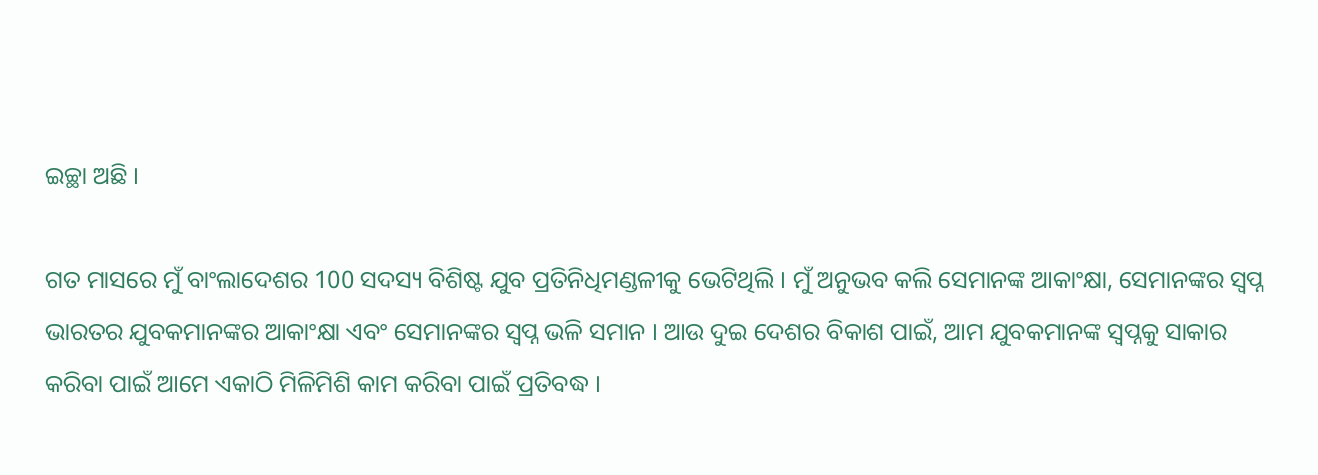ଇଚ୍ଛା ଅଛି ।

ଗତ ମାସରେ ମୁଁ ବାଂଲାଦେଶର 100 ସଦସ୍ୟ ବିଶିଷ୍ଟ ଯୁବ ପ୍ରତିନିଧିମଣ୍ଡଳୀକୁ ଭେଟିଥିଲି । ମୁଁ ଅନୁଭବ କଲି ସେମାନଙ୍କ ଆକାଂକ୍ଷା, ସେମାନଙ୍କର ସ୍ୱପ୍ନ ଭାରତର ଯୁବକମାନଙ୍କର ଆକାଂକ୍ଷା ଏବଂ ସେମାନଙ୍କର ସ୍ୱପ୍ନ ଭଳି ସମାନ । ଆଉ ଦୁଇ ଦେଶର ବିକାଶ ପାଇଁ, ଆମ ଯୁବକମାନଙ୍କ ସ୍ୱପ୍ନକୁ ସାକାର କରିବା ପାଇଁ ଆମେ ଏକାଠି ମିଳିମିଶି କାମ କରିବା ପାଇଁ ପ୍ରତିବଦ୍ଧ ।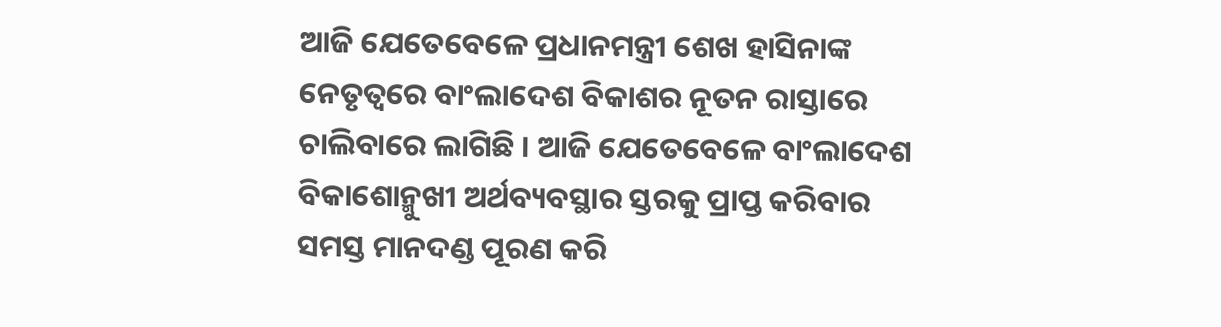ଆଜି ଯେତେବେଳେ ପ୍ରଧାନମନ୍ତ୍ରୀ ଶେଖ ହାସିନାଙ୍କ ନେତୃତ୍ୱରେ ବାଂଲାଦେଶ ବିକାଶର ନୂତନ ରାସ୍ତାରେ ଚାଲିବାରେ ଲାଗିଛି । ଆଜି ଯେତେବେଳେ ବାଂଲାଦେଶ ବିକାଶୋନ୍ମୁଖୀ ଅର୍ଥବ୍ୟବସ୍ଥାର ସ୍ତରକୁ ପ୍ରାପ୍ତ କରିବାର ସମସ୍ତ ମାନଦଣ୍ଡ ପୂରଣ କରି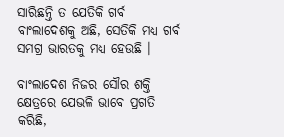ସାରିଛନ୍ତି ତ ଯେତିକି ଗର୍ବ ବାଂଲାଦେଶକୁ ଅଛି, ସେତିକି ମଧ୍ୟ ଗର୍ବ ସମଗ୍ର ଭାରତକୁ ମଧ୍ୟ ହେଉଛି ।

ବାଂଲାଦେଶ ନିଜର ସୌର ଶକ୍ତି କ୍ଷେତ୍ରରେ ଯେଭଳି ଭାବେ ପ୍ରଗତି କରିଛି,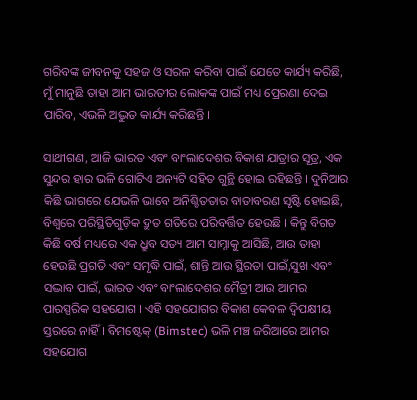ଗରିବଙ୍କ ଜୀବନକୁ ସହଜ ଓ ସରଳ କରିବା ପାଇଁ ଯେତେ କାର୍ଯ୍ୟ କରିଛି, ମୁଁ ମାନୁଛି ତାହା ଆମ ଭାରତୀର ଲୋକଙ୍କ ପାଇଁ ମଧ୍ୟ ପ୍ରେରଣା ଦେଇ ପାରିବ, ଏଭଳି ଅଦ୍ଭୁତ କାର୍ଯ୍ୟ କରିଛନ୍ତି ।

ସାଥୀଗଣ, ଆଜି ଭାରତ ଏବଂ ବାଂଲାଦେଶର ବିକାଶ ଯାତ୍ରାର ସୂତ୍ର, ଏକ ସୁନ୍ଦର ହାର ଭଳି ଗୋଟିଏ ଅନ୍ୟଟି ସହିତ ଗୁନ୍ଥି ହୋଇ ରହିଛନ୍ତି । ଦୁନିଆର କିଛି ଭାଗରେ ଯେଭଳି ଭାବେ ଅନିଶ୍ଚିତତାର ବାତାବରଣ ସୃଷ୍ଟି ହୋଇଛି, ବିଶ୍ୱରେ ପରିସ୍ଥିତିଗୁଡ଼ିକ ଦ୍ରୁତ ଗତିରେ ପରିବର୍ତ୍ତିତ ହେଉଛି । କିନ୍ତୁ ବିଗତ କିଛି ବର୍ଷ ମଧ୍ୟରେ ଏକ ଧ୍ରୁବ ସତ୍ୟ ଆମ ସାମ୍ନାକୁ ଆସିଛି, ଆଉ ତାହା ହେଉଛି ପ୍ରଗତି ଏବଂ ସମୃଦ୍ଧି ପାଇଁ, ଶାନ୍ତି ଆଉ ସ୍ଥିରତା ପାଇଁ,ସୁଖ ଏବଂ ସଦ୍ଭାବ ପାଇଁ, ଭାରତ ଏବଂ ବାଂଲାଦେଶର ମୈତ୍ରୀ ଆଉ ଆମର ପାରସ୍ପରିକ ସହଯୋଗ । ଏହି ସହଯୋଗର ବିକାଶ କେବଳ ଦ୍ୱିପକ୍ଷୀୟ ସ୍ତରରେ ନାହିଁ । ବିମଷ୍ଟେକ୍ (Bimstec) ଭଳି ମଞ୍ଚ ଜରିଆରେ ଆମର ସହଯୋଗ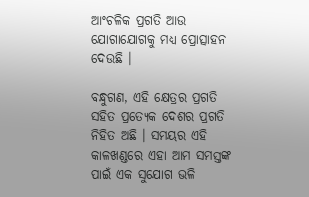ଆଂଚଳିକ ପ୍ରଗତି ଆଉ ଯୋଗାଯୋଗକୁ ମଧ୍ୟ ପ୍ରୋତ୍ସାହନ ଦେଉଛି ।

ବନ୍ଧୁଗଣ, ଏହି କ୍ଷେତ୍ରର ପ୍ରଗତି  ସହିତ ପ୍ରତ୍ୟେକ ଦେଶର ପ୍ରଗତି ନିହିତ ଅଛି । ସମୟର ଏହି କାଳଖଣ୍ଡରେ ଏହା ଆମ ସମସ୍ତଙ୍କ ପାଇଁ ଏକ ସୁଯୋଗ ଭଳି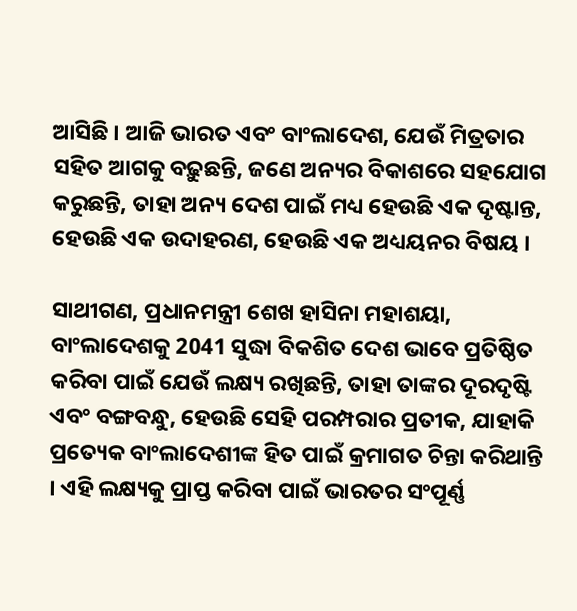ଆସିଛି । ଆଜି ଭାରତ ଏବଂ ବାଂଲାଦେଶ, ଯେଉଁ ମିତ୍ରତାର ସହିତ ଆଗକୁ ବଢ଼ୁଛନ୍ତି, ଜଣେ ଅନ୍ୟର ବିକାଶରେ ସହଯୋଗ କରୁଛନ୍ତି, ତାହା ଅନ୍ୟ ଦେଶ ପାଇଁ ମଧ୍ୟ ହେଉଛି ଏକ ଦୃଷ୍ଟାନ୍ତ, ହେଉଛି ଏକ ଉଦାହରଣ, ହେଉଛି ଏକ ଅଧ୍ୟୟନର ବିଷୟ ।

ସାଥୀଗଣ, ପ୍ରଧାନମନ୍ତ୍ରୀ ଶେଖ ହାସିନା ମହାଶୟା, ବାଂଲାଦେଶକୁ 2041 ସୁଦ୍ଧା ବିକଶିତ ଦେଶ ଭାବେ ପ୍ରତିଷ୍ଠିତ କରିବା ପାଇଁ ଯେଉଁ ଲକ୍ଷ୍ୟ ରଖିଛନ୍ତି, ତାହା ତାଙ୍କର ଦୂରଦୃଷ୍ଟି ଏବଂ ବଙ୍ଗବନ୍ଧୁ, ହେଉଛି ସେହି ପରମ୍ପରାର ପ୍ରତୀକ, ଯାହାକି ପ୍ରତ୍ୟେକ ବାଂଲାଦେଶୀଙ୍କ ହିତ ପାଇଁ କ୍ରମାଗତ ଚିନ୍ତା କରିଥାନ୍ତି । ଏହି ଲକ୍ଷ୍ୟକୁ ପ୍ରାପ୍ତ କରିବା ପାଇଁ ଭାରତର ସଂପୂର୍ଣ୍ଣ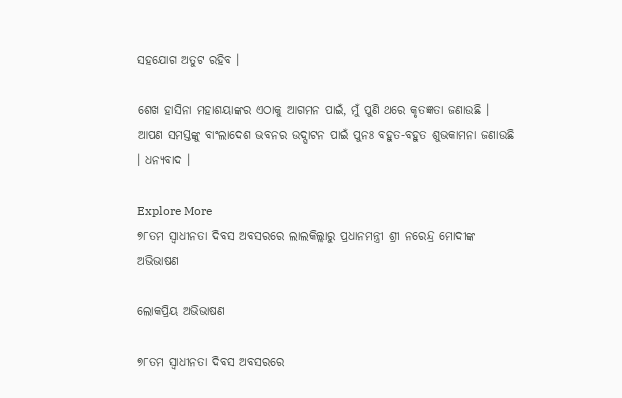ସହଯୋଗ ଅତୁଟ ରହିବ ।

ଶେଖ ହାସିନା ମହାଶୟାଙ୍କର ଏଠାକୁ ଆଗମନ ପାଇଁ, ମୁଁ ପୁଣି ଥରେ କୃତଜ୍ଞତା ଜଣାଉଛି । ଆପଣ ସମସ୍ତଙ୍କୁ ବାଂଲାଦେଶ ଭବନର ଉଦ୍ଘାଟନ ପାଇଁ ପୁନଃ ବହୁତ-ବହୁତ ଶୁଭକାମନା ଜଣାଉଛି । ଧନ୍ୟବାଦ ।

Explore More
୭୮ତମ ସ୍ୱାଧୀନତା ଦିବସ ଅବସରରେ ଲାଲକିଲ୍ଲାରୁ ପ୍ରଧାନମନ୍ତ୍ରୀ ଶ୍ରୀ ନରେନ୍ଦ୍ର ମୋଦୀଙ୍କ ଅଭିଭାଷଣ

ଲୋକପ୍ରିୟ ଅଭିଭାଷଣ

୭୮ତମ ସ୍ୱାଧୀନତା ଦିବସ ଅବସରରେ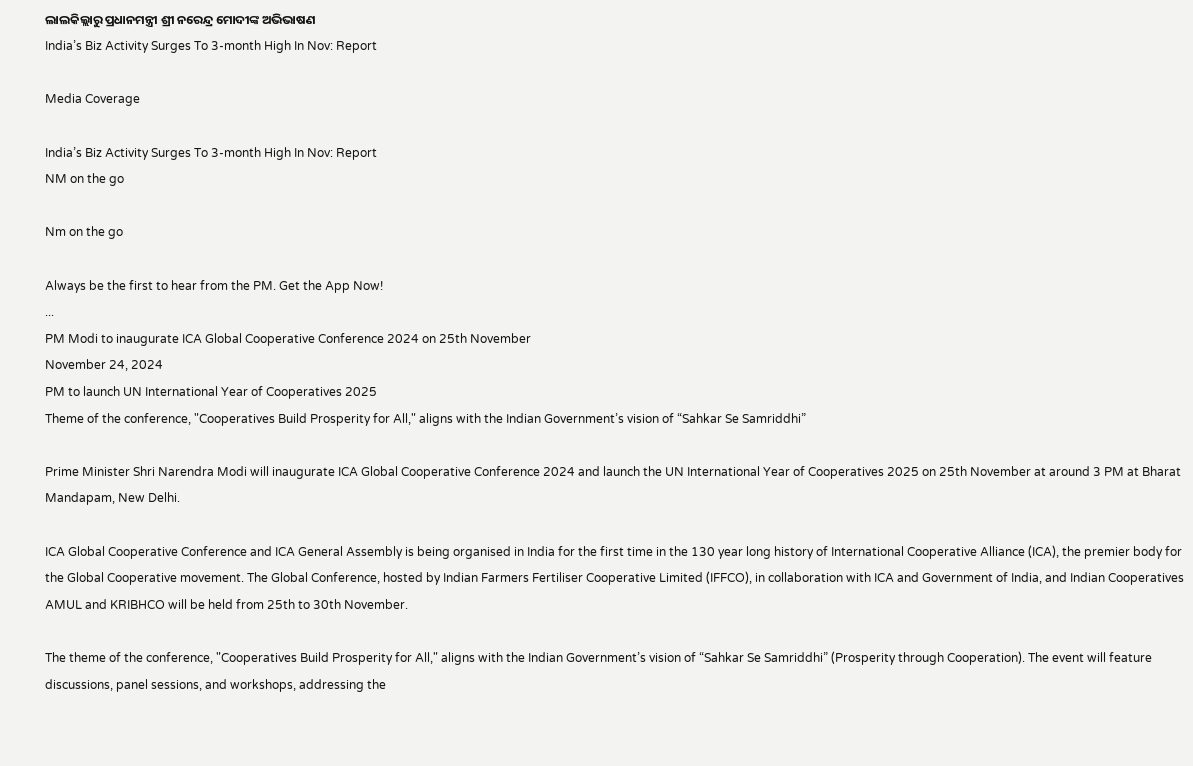ଲାଲକିଲ୍ଲାରୁ ପ୍ରଧାନମନ୍ତ୍ରୀ ଶ୍ରୀ ନରେନ୍ଦ୍ର ମୋଦୀଙ୍କ ଅଭିଭାଷଣ
India’s Biz Activity Surges To 3-month High In Nov: Report

Media Coverage

India’s Biz Activity Surges To 3-month High In Nov: Report
NM on the go

Nm on the go

Always be the first to hear from the PM. Get the App Now!
...
PM Modi to inaugurate ICA Global Cooperative Conference 2024 on 25th November
November 24, 2024
PM to launch UN International Year of Cooperatives 2025
Theme of the conference, "Cooperatives Build Prosperity for All," aligns with the Indian Government’s vision of “Sahkar Se Samriddhi”

Prime Minister Shri Narendra Modi will inaugurate ICA Global Cooperative Conference 2024 and launch the UN International Year of Cooperatives 2025 on 25th November at around 3 PM at Bharat Mandapam, New Delhi.

ICA Global Cooperative Conference and ICA General Assembly is being organised in India for the first time in the 130 year long history of International Cooperative Alliance (ICA), the premier body for the Global Cooperative movement. The Global Conference, hosted by Indian Farmers Fertiliser Cooperative Limited (IFFCO), in collaboration with ICA and Government of India, and Indian Cooperatives AMUL and KRIBHCO will be held from 25th to 30th November.

The theme of the conference, "Cooperatives Build Prosperity for All," aligns with the Indian Government’s vision of “Sahkar Se Samriddhi” (Prosperity through Cooperation). The event will feature discussions, panel sessions, and workshops, addressing the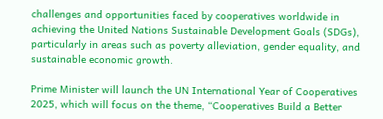challenges and opportunities faced by cooperatives worldwide in achieving the United Nations Sustainable Development Goals (SDGs), particularly in areas such as poverty alleviation, gender equality, and sustainable economic growth.

Prime Minister will launch the UN International Year of Cooperatives 2025, which will focus on the theme, “Cooperatives Build a Better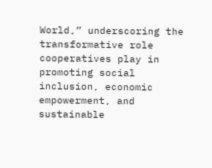World,” underscoring the transformative role cooperatives play in promoting social inclusion, economic empowerment, and sustainable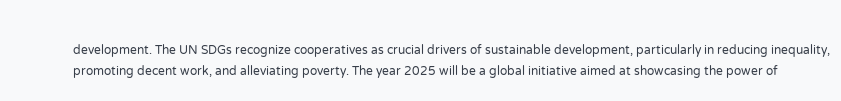development. The UN SDGs recognize cooperatives as crucial drivers of sustainable development, particularly in reducing inequality, promoting decent work, and alleviating poverty. The year 2025 will be a global initiative aimed at showcasing the power of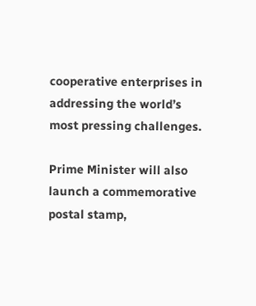cooperative enterprises in addressing the world’s most pressing challenges.

Prime Minister will also launch a commemorative postal stamp,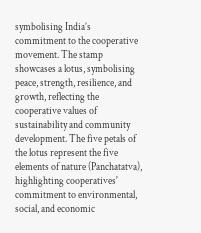symbolising India’s commitment to the cooperative movement. The stamp showcases a lotus, symbolising peace, strength, resilience, and growth, reflecting the cooperative values of sustainability and community development. The five petals of the lotus represent the five elements of nature (Panchatatva), highlighting cooperatives' commitment to environmental, social, and economic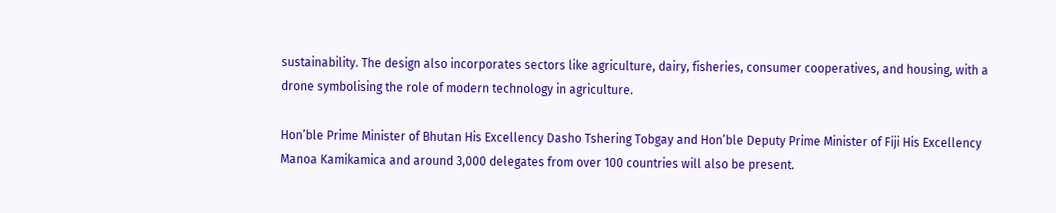sustainability. The design also incorporates sectors like agriculture, dairy, fisheries, consumer cooperatives, and housing, with a drone symbolising the role of modern technology in agriculture.

Hon’ble Prime Minister of Bhutan His Excellency Dasho Tshering Tobgay and Hon’ble Deputy Prime Minister of Fiji His Excellency Manoa Kamikamica and around 3,000 delegates from over 100 countries will also be present.